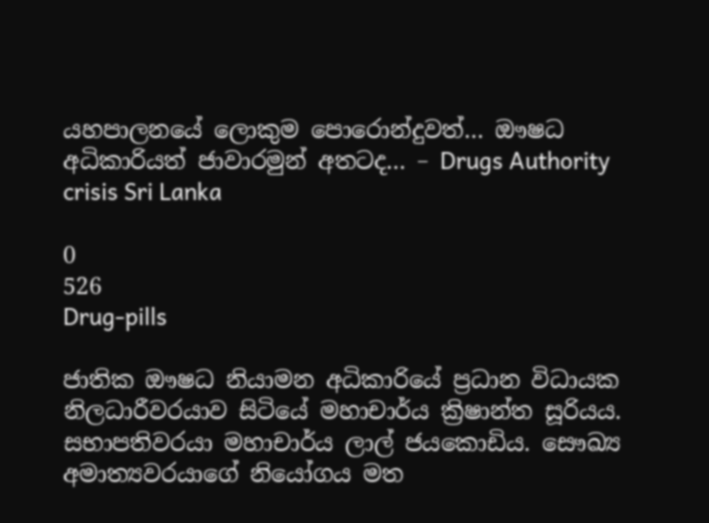යහපාලනයේ ලොකුම පොරොන්දුවත්… ඖෂධ අධිකාරියත් ජාවාරමුන් අතටද… – Drugs Authority crisis Sri Lanka

0
526
Drug-pills

ජාතික ඖෂධ නියාමන අධිකාරියේ ප්‍රධාන විධායක නිලධාරීවරයාව සිටියේ මහාචාර්ය ක්‍රිෂාන්ත සූරියය. සභාපතිවරයා මහාචාර්ය ලාල් ජයකොඩිය. සෞඛ්‍ය අමාත්‍යවරයාගේ නියෝගය මත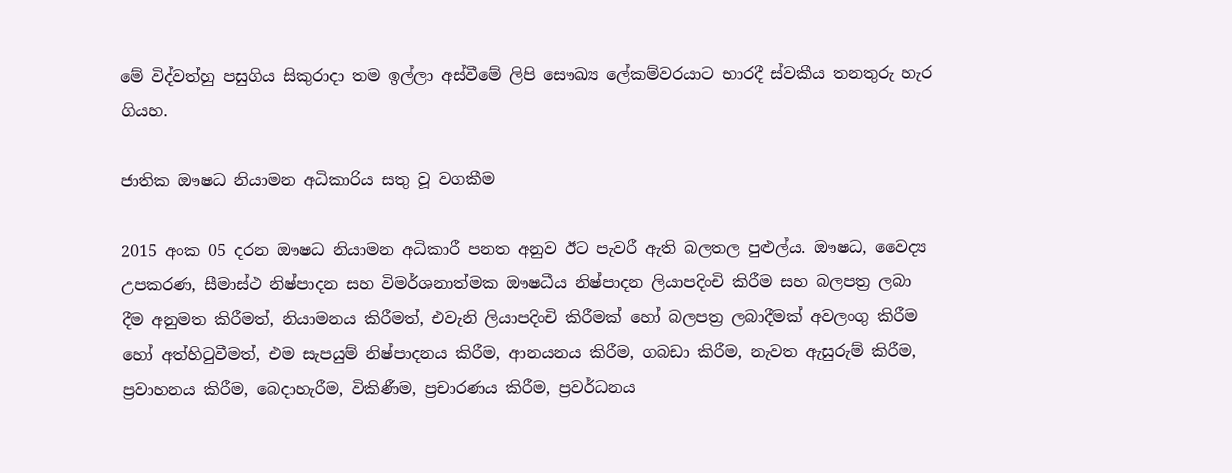මේ විද්වත්හු පසුගිය සිකුරාදා තම ඉල්ලා අස්‌වීමේ ලිපි සෞඛ්‍ය ලේකම්වරයාට භාරදී ස්‌වකීය තනතුරු හැර ගියහ.

ජාතික ඖෂධ නියාමන අධිකාරිය සතු වූ වගකීම

2015 අංක 05 දරන ඖෂධ නියාමන අධිකාරී පනත අනුව ඊට පැවරී ඇති බලතල පුළුල්ය. ඖෂධ, වෛද්‍ය උපකරණ, සීමාස්‌ථ නිෂ්පාදන සහ විමර්ශනාත්මක ඖෂධීය නිෂ්පාදන ලියාපදිංචි කිරීම සහ බලපත්‍ර ලබා දීම අනුමත කිරීමත්, නියාමනය කිරීමත්, එවැනි ලියාපදිංචි කිරීමක්‌ හෝ බලපත්‍ර ලබාදීමක්‌ අවලංගු කිරීම හෝ අත්හිටුවීමත්, එම සැපයුම් නිෂ්පාදනය කිරීම, ආනයනය කිරීම, ගබඩා කිරීම, නැවත ඇසුරුම් කිරීම, ප්‍රවාහනය කිරීම, බෙදාහැරීම, විකිණීම, ප්‍රචාරණය කිරීම, ප්‍රවර්ධනය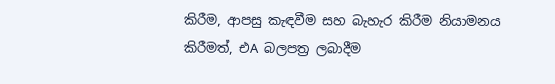කිරීම, ආපසු කැඳවීම සහ බැහැර කිරීම නියාමනය කිරීමත්, එA බලපත්‍ර ලබාදීම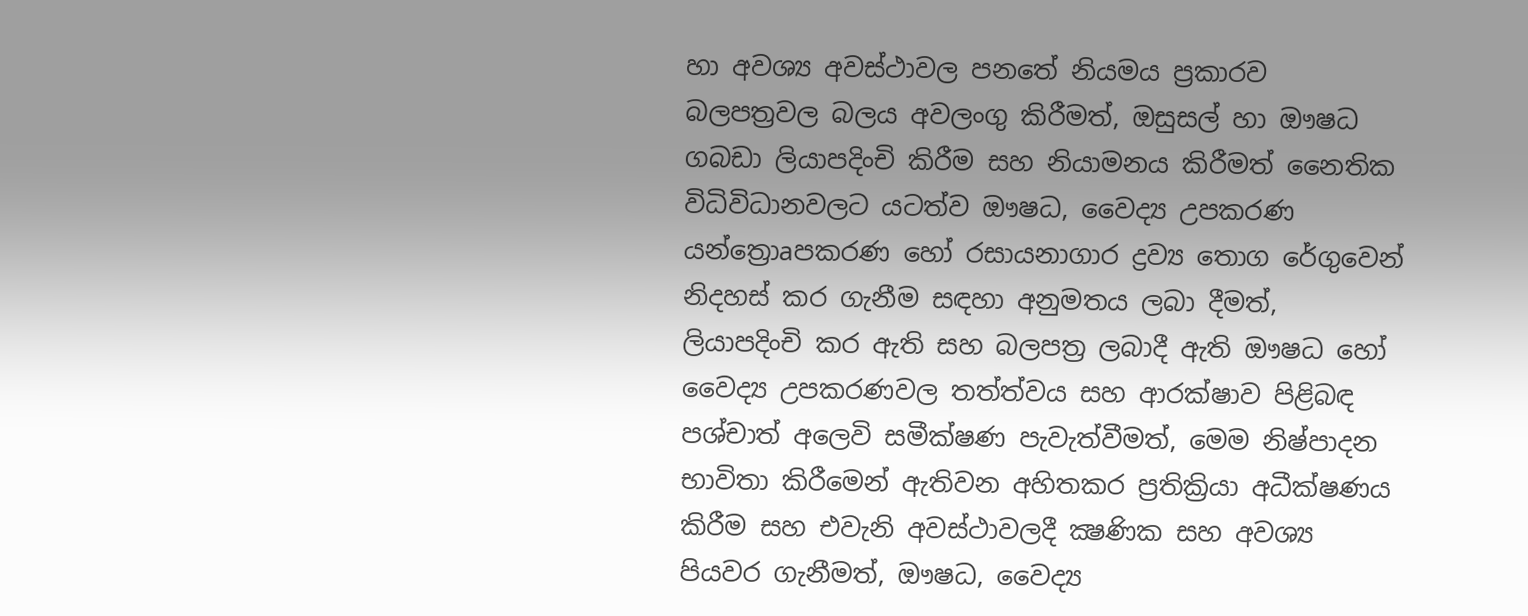හා අවශ්‍ය අවස්‌ථාවල පනතේ නියමය ප්‍රකාරව බලපත්‍රවල බලය අවලංගු කිරීමත්, ඔසුසල් හා ඖෂධ ගබඩා ලියාපදිංචි කිරීම සහ නියාමනය කිරීමත් නෛතික විධිවිධානවලට යටත්ව ඖෂධ, වෛද්‍ය උපකරණ යන්ත්‍රොaපකරණ හෝ රසායනාගාර ද්‍රව්‍ය තොග රේගුවෙන් නිදහස්‌ කර ගැනීම සඳහා අනුමතය ලබා දීමත්, ලියාපදිංචි කර ඇති සහ බලපත්‍ර ලබාදී ඇති ඖෂධ හෝ වෛද්‍ය උපකරණවල තත්ත්වය සහ ආරක්‌ෂාව පිළිබඳ පශ්චාත් අලෙවි සමීක්‌ෂණ පැවැත්වීමත්, මෙම නිෂ්පාදන භාවිතා කිරීමෙන් ඇතිවන අහිතකර ප්‍රතික්‍රියා අධීක්‌ෂණය කිරීම සහ එවැනි අවස්‌ථාවලදී ක්‍ෂණික සහ අවශ්‍ය පියවර ගැනීමත්, ඖෂධ, වෛද්‍ය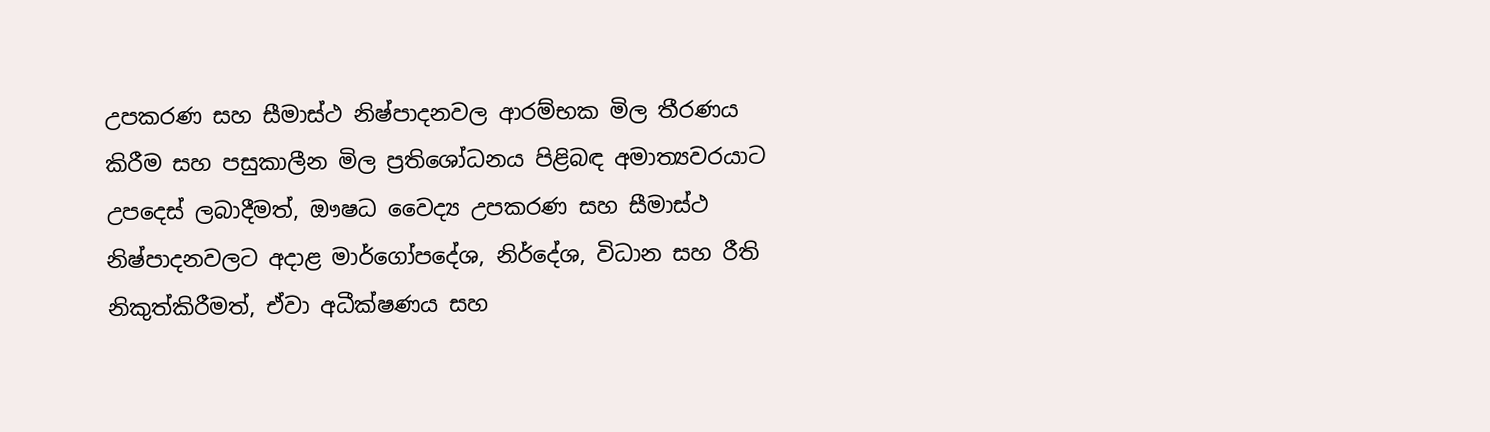උපකරණ සහ සීමාස්‌ථ නිෂ්පාදනවල ආරම්භක මිල තීරණය කිරීම සහ පසුකාලීන මිල ප්‍රතිශෝධනය පිළිබඳ අමාත්‍යවරයාට උපදෙස්‌ ලබාදීමත්, ඖෂධ වෛද්‍ය උපකරණ සහ සීමාස්‌ථ නිෂ්පාදනවලට අදාළ මාර්ගෝපදේශ, නිර්දේශ, විධාන සහ රීති නිකුත්කිරීමත්, ඒවා අධීක්‌ෂණය සහ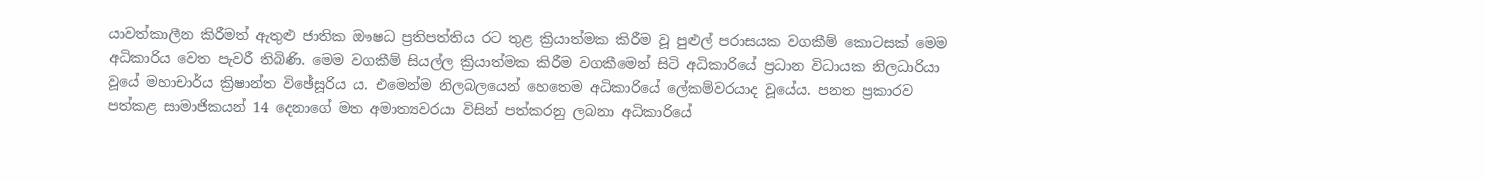යාවත්කාලීන කිරීමත් ඇතුළු ජාතික ඖෂධ ප්‍රතිපත්තිය රට තුළ ක්‍රියාත්මක කිරීම වූ පුළුල් පරාසයක වගකීම් කොටසක්‌ මෙම අධිකාරිය වෙත පැවරී තිබිණි. මෙම වගකීම් සියල්ල ක්‍රියාත්මක කිරීම වගකීමෙන් සිටි අධිකාරියේ ප්‍රධාන විධායක නිලධාරියා වූයේ මහාචාර්ය ක්‍රිෂාන්ත විඡේසූරිය ය. එමෙන්ම නිලබලයෙන් හෙතෙම අධිකාරියේ ලේකම්වරයාද වූයේය. පනත ප්‍රකාරව පත්කළ සාමාජිකයන් 14 දෙනාගේ මත අමාත්‍යවරයා විසින් පත්කරනු ලබනා අධිකාරියේ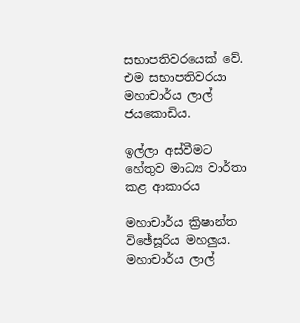සභාපතිවරයෙක්‌ වේ. එම සභාපතිවරයා මහාචාර්ය ලාල් ජයකොඩිය.

ඉල්ලා අස්‌වීමට හේතුව මාධ්‍ය වාර්තා කළ ආකාරය

මහාචාර්ය ක්‍රිෂාන්ත විඡේසූරිය මහලුය. මහාචාර්ය ලාල්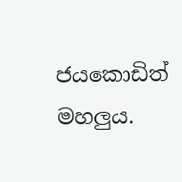ජයකොඩිත් මහලුය.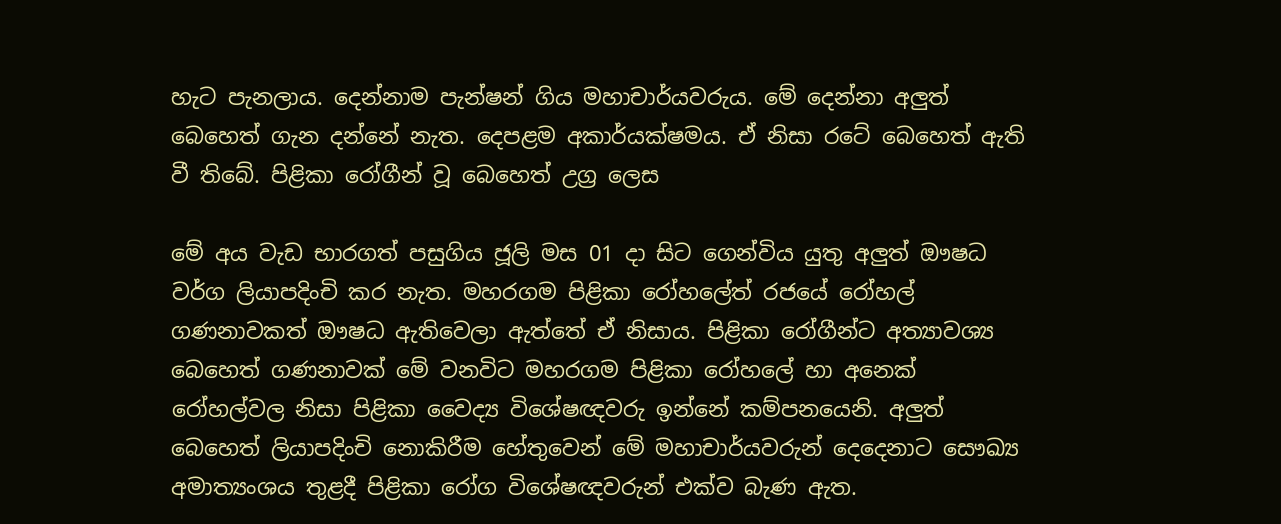හැට පැනලාය. දෙන්නාම පැන්ෂන් ගිය මහාචාර්යවරුය. මේ දෙන්නා අලුත් බෙහෙත් ගැන දන්නේ නැත. දෙපළම අකාර්යක්‌ෂමය. ඒ නිසා රටේ බෙහෙත් ඇති වී තිබේ. පිළිකා රෝගීන් වූ බෙහෙත් උග්‍ර ලෙස

මේ අය වැඩ භාරගත් පසුගිය ජූලි මස 01 දා සිට ගෙන්විය යුතු අලුත් ඖෂධ වර්ග ලියාපදිංචි කර නැත. මහරගම පිළිකා රෝහලේත් රජයේ රෝහල් ගණනාවකත් ඖෂධ ඇතිවෙලා ඇත්තේ ඒ නිසාය. පිළිකා රෝගීන්ට අත්‍යාවශ්‍ය බෙහෙත් ගණනාවක්‌ මේ වනවිට මහරගම පිළිකා රෝහලේ හා අනෙක්‌ රෝහල්වල නිසා පිළිකා වෛද්‍ය විශේෂඥවරු ඉන්නේ කම්පනයෙනි. අලුත් බෙහෙත් ලියාපදිංචි නොකිරීම හේතුවෙන් මේ මහාචාර්යවරුන් දෙදෙනාට සෞඛ්‍ය අමාත්‍යංශය තුළදී පිළිකා රෝග විශේෂඥවරුන් එක්‌ව බැණ ඇත.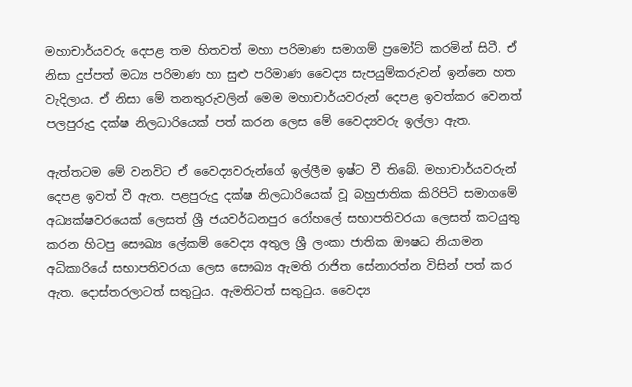මහාචාර්යවරු දෙපළ තම හිතවත් මහා පරිමාණ සමාගම් ප්‍රමෝට්‌ කරමින් සිටී. ඒ නිසා දුප්පත් මධ්‍ය පරිමාණ හා සුළු පරිමාණ වෛද්‍ය සැපයුම්කරුවන් ඉන්නෙ හත වැදිලාය. ඒ නිසා මේ තනතුරුවලින් මෙම මහාචාර්යවරුන් දෙපළ ඉවත්කර වෙනත් පලපුරුදු දක්‌ෂ නිලධාරියෙක්‌ පත් කරන ලෙස මේ වෛද්‍යවරු ඉල්ලා ඇත.

ඇත්තටම මේ වනවිට ඒ වෛද්‍යවරුන්ගේ ඉල්ලීම ඉෂ්ට වී තිබේ. මහාචාර්යවරුන් දෙපළ ඉවත් වී ඇත. පළපුරුදු දක්‌ෂ නිලධාරියෙක්‌ වූ බහුජාතික කිරිපිටි සමාගමේ අධ්‍යක්‌ෂවරයෙක්‌ ලෙසත් ශ්‍රී ජයවර්ධනපුර රෝහලේ සභාපතිවරයා ලෙසත් කටයුතු කරන හිටපු සෞඛ්‍ය ලේකම් වෛද්‍ය අතුල ශ්‍රී ලංකා ජාතික ඖෂධ නියාමන අධිකාරියේ සභාපතිවරයා ලෙස සෞඛ්‍ය ඇමති රාජිත සේනාරත්න විසින් පත් කර ඇත. දොස්‌තරලාටත් සතුටුය. ඇමතිටත් සතුටුය. වෛද්‍ය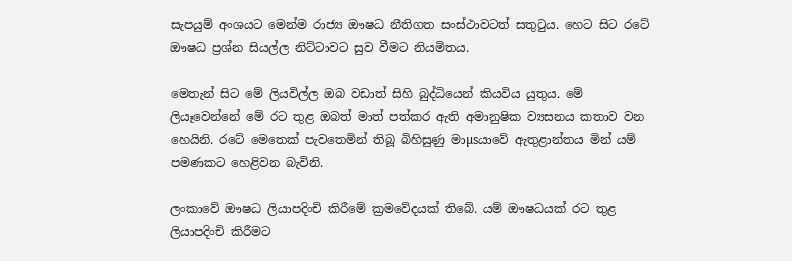සැපයුම් අංශයට මෙන්ම රාජ්‍ය ඖෂධ නීතිගත සංස්‌ථාවටත් සතුටුය. හෙට සිට රටේ ඖෂධ ප්‍රශ්න සියල්ල නිට්‌ටාවට සුව වීමට නියමිතය.

මෙතැන් සිට මේ ලියවිල්ල ඔබ වඩාත් සිහි බුද්ධියෙන් කියවිය යුතුය. මේ ලියෑවෙන්නේ මේ රට තුළ ඔබත් මාත් පත්කර ඇති අමානුෂික ව්‍යසනය කතාව වන හෙයිනි. රටේ මෙතෙක්‌ පැවතෙමින් තිබූ බිහිසුණු මාµsයාවේ ඇතුළාන්තය මින් යම් පමණකට හෙළිවන බැවිනි.

ලංකාවේ ඖෂධ ලියාපදිංචි කිරීමේ ක්‍රමවේදයක්‌ තිබේ. යම් ඖෂධයක්‌ රට තුළ ලියාපදිංචි කිරීමට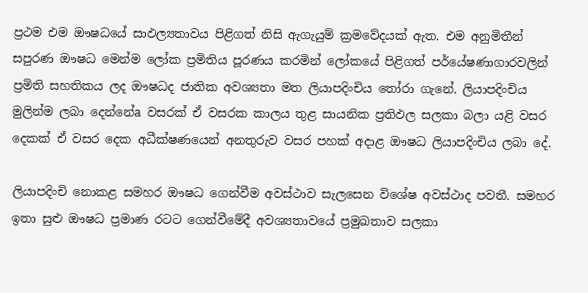ප්‍රථම එම ඖෂධයේ සාඵල්‍යතාවය පිළිගත් නිසි ඇගැයුම් ක්‍රමවේදයක්‌ ඇත. එම අනුමිතීන් සපුරණ ඖෂධ මෙන්ම ලෝක ප්‍රමිතිය පූරණය කරමින් ලෝකයේ පිළිගත් පර්යේෂණාගාරවලින් ප්‍රමිති සහතිකය ලද ඖෂධද ජාතික අවශ්‍යතා මත ලියාපදිංචිය තෝරා ගැනේ. ලියාපදිංචිය මුලින්ම ලබා දෙන්නේa වසරක්‌ ඒ වසරක කාලය තුළ සායනික ප්‍රතිඵල සලකා බලා යළි වසර දෙකක්‌ ඒ වසර දෙක අධීක්‌ෂණයෙන් අනතුරුව වසර පහක්‌ අදාළ ඖෂධ ලියාපදිංචිය ලබා දේ.

ලියාපදිංචි නොකළ සමහර ඖෂධ ගෙන්වීම අවස්‌ථාව සැලසෙන විශේෂ අවස්‌ථාද පවතී. සමහර ඉතා සුළු ඖෂධ ප්‍රමාණ රටට ගෙන්වීමේදී අවශ්‍යතාවයේ ප්‍රමුඛතාව සලකා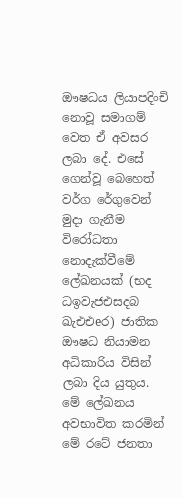ඖෂධය ලියාපදිංචි නොවූ සමාගම් වෙත ඒ අවසර ලබා දේ. එසේ ගෙන්වූ බෙහෙත් වර්ග රේගුවෙන් මුදා ගැනීම විරෝධතා නොදැක්‌වීමේ ලේඛනයක්‌ (භද ධඉවැජඑසදබ ඛැඑඑeර) ජාතික ඖෂධ නියාමන අධිකාරිය විසින් ලබා දිය යුතුය. මේ ලේඛනය අවභාවිත කරමින් මේ රටේ ජනතා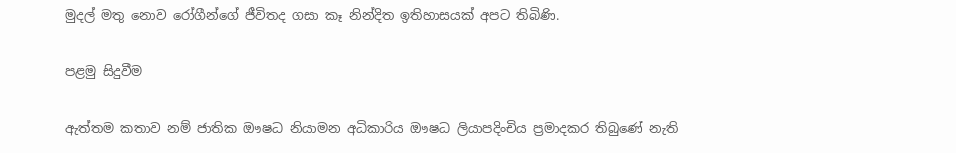මුදල් මතු නොව රෝගීන්ගේ ජීවිතද ගසා කෑ නින්දිත ඉතිහාසයක්‌ අපට තිබිණි.

පළමු සිදුවීම

ඇත්තම කතාව නම් ජාතික ඖෂධ නියාමන අධිකාරිය ඖෂධ ලියාපදිංචිය ප්‍රමාදකර තිබුණේ නැති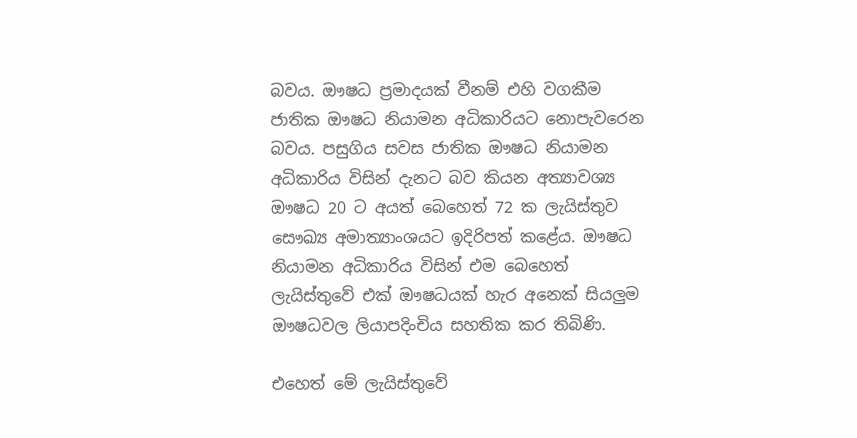බවය. ඖෂධ ප්‍රමාදයක්‌ වීනම් එහි වගකීම ජාතික ඖෂධ නියාමන අධිකාරියට නොපැවරෙන බවය. පසුගිය සවස ජාතික ඖෂධ නියාමන අධිකාරිය විසින් දැනට බව කියන අත්‍යාවශ්‍ය ඖෂධ 20 ට අයත් බෙහෙත් 72 ක ලැයිස්‌තුව සෞඛ්‍ය අමාත්‍යාංශයට ඉදිරිපත් කළේය. ඖෂධ නියාමන අධිකාරිය විසින් එම බෙහෙත් ලැයිස්‌තුවේ එක්‌ ඖෂධයක්‌ හැර අනෙක්‌ සියලුම ඖෂධවල ලියාපදිංචිය සහතික කර තිබිණි.

එහෙත් මේ ලැයිස්‌තුවේ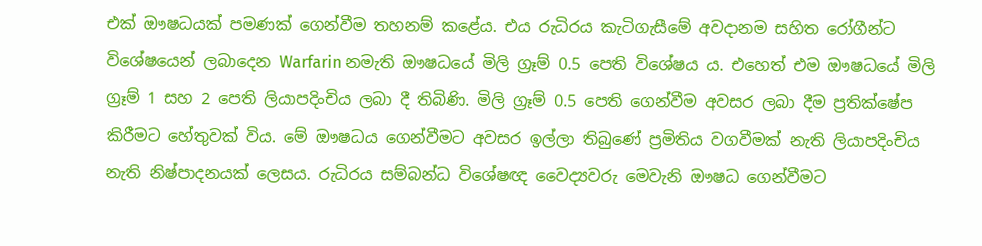එක්‌ ඖෂධයක්‌ පමණක්‌ ගෙන්වීම තහනම් කළේය. එය රුධිරය කැටිගැසීමේ අවදානම සහිත රෝගීන්ට විශේෂයෙන් ලබාදෙන Warfarin නමැති ඖෂධයේ මිලි ග්‍රෑම් 0.5 පෙති විශේෂය ය. එහෙත් එම ඖෂධයේ මිලි ග්‍රෑම් 1 සහ 2 පෙති ලියාපදිංචිය ලබා දී තිබිණි. මිලි ග්‍රෑම් 0.5 පෙති ගෙන්වීම අවසර ලබා දීම ප්‍රතික්‌ෂේප කිරීමට හේතුවක්‌ විය. මේ ඖෂධය ගෙන්වීමට අවසර ඉල්ලා තිබුණේ ප්‍රමිතිය වගවීමක්‌ නැති ලියාපදිංචිය නැති නිෂ්පාදනයක්‌ ලෙසය. රුධිරය සම්බන්ධ විශේෂඥ වෛද්‍යවරු මෙවැනි ඖෂධ ගෙන්වීමට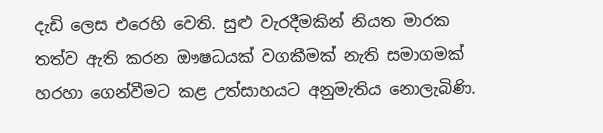දැඩි ලෙස එරෙහි වෙති. සුළු වැරදීමකින් නියත මාරක තත්ව ඇති කරන ඖෂධයක්‌ වගකීමක්‌ නැති සමාගමක්‌ හරහා ගෙන්වීමට කළ උත්සාහයට අනුමැතිය නොලැබිණි.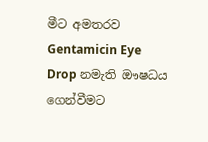මීට අමතරව Gentamicin Eye Drop නමැති ඖෂධය ගෙන්වීමට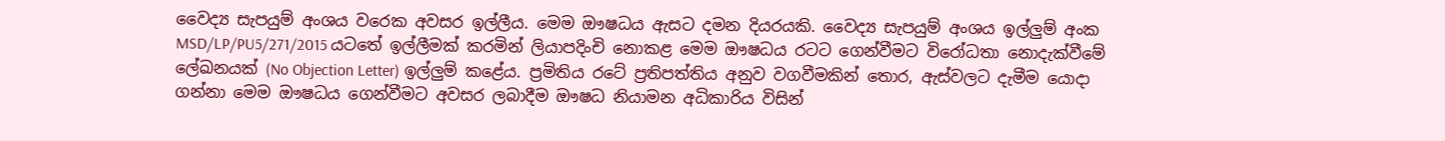වෛද්‍ය සැපයුම් අංශය වරෙක අවසර ඉල්ලීය. මෙම ඖෂධය ඇසට දමන දියරයකි. වෛද්‍ය සැපයුම් අංශය ඉල්ලුම් අංක MSD/LP/PU5/271/2015 යටතේ ඉල්ලීමක්‌ කරමින් ලියාපදිංචි නොකළ මෙම ඖෂධය රටට ගෙන්වීමට විරෝධතා නොදැක්‌වීමේ ලේඛනයක්‌ (No Objection Letter) ඉල්ලුම් කළේය. ප්‍රමිතිය රටේ ප්‍රතිපත්තිය අනුව වගවීමකින් තොර, ඇස්‌වලට දැමීම යොදා ගන්නා මෙම ඖෂධය ගෙන්වීමට අවසර ලබාදීම ඖෂධ නියාමන අධිකාරිය විසින්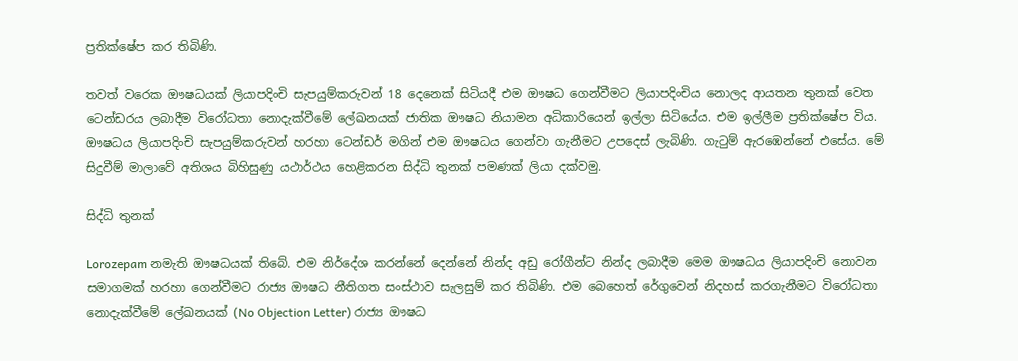ප්‍රතික්‌ෂේප කර තිබිණි.

තවත් වරෙක ඖෂධයක්‌ ලියාපදිංචි සැපයුම්කරුවන් 18 දෙනෙක්‌ සිටියදී එම ඖෂධ ගෙන්වීමට ලියාපදිංචිය නොලද ආයතන තුනක්‌ වෙත ටෙන්ඩරය ලබාදීම විරෝධතා නොදැක්‌වීමේ ලේඛනයක්‌ ජාතික ඖෂධ නියාමන අධිකාරියෙන් ඉල්ලා සිටියේය. එම ඉල්ලීම ප්‍රතික්‌ෂේප විය. ඖෂධය ලියාපදිංචි සැපයුම්කරුවන් හරහා ටෙන්ඩර් මගින් එම ඖෂධය ගෙන්වා ගැනීමට උපදෙස්‌ ලැබිණි. ගැටුම් ඇරඹෙන්නේ එසේය. මේ සිදුවීම් මාලාවේ අතිශය බිහිසුණු යථාර්ථය හෙළිකරන සිද්ධි තුනක්‌ පමණක්‌ ලියා දක්‌වමු.

සිද්ධි තුනක්‌

Lorozepam නමැති ඖෂධයක්‌ තිබේ. එම නිර්දේශ කරන්නේ දෙන්නේ නින්ද අඩු රෝගීන්ට නින්ද ලබාදීම මෙම ඖෂධය ලියාපදිංචි නොවන සමාගමක්‌ හරහා ගෙන්වීමට රාජ්‍ය ඖෂධ නීතිගත සංස්‌ථාව සැලසුම් කර තිබිණි. එම බෙහෙත් රේගුවෙන් නිදහස්‌ කරගැනීමට විරෝධතා නොදැක්‌වීමේ ලේඛනයක්‌ (No Objection Letter) රාජ්‍ය ඖෂධ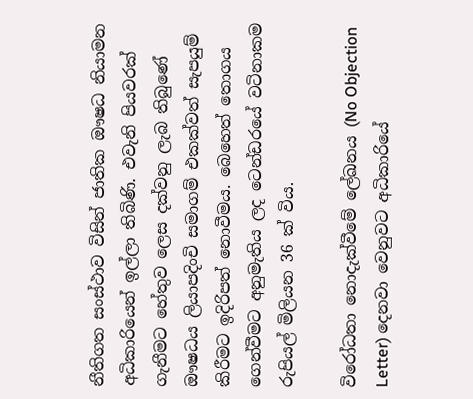නීතිගත සංස්‌ථාව විසින් ජාතික ඖෂධ නියාමන අධිකාරියෙන් ඉල්ලා තිබිණි. එවැනි පියවරක්‌ ගැනීමට හේතුව ලෙස දක්‌වනු ලැබ තිබුණේ ඖෂධය ලියාපදිංචි සමාගම් එකක්‌වත් සැපයුම් කිරීමට ඉදිරිපත් නොවීමය. බෙහෙත් තොගය ගෙන්වීමට අනුමැතිය ලද ටෙන්ඩරයේ වටිනාකම රුපියල් මිලියන 36 ක්‌ විය.

විරෝධතා නොදැක්‌වීමේ ලේඛනය (No Objection Letter) දෙනවා වෙනුවට අධිකාරියේ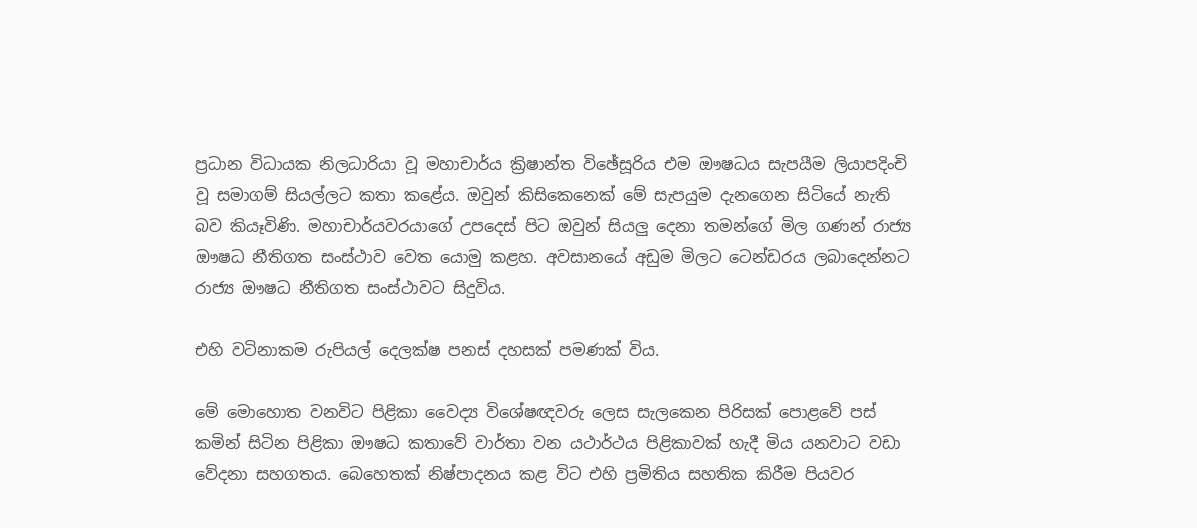ප්‍රධාන විධායක නිලධාරියා වූ මහාචාර්ය ක්‍රිෂාන්ත විඡේසූරිය එම ඖෂධය සැපයීම ලියාපදිංචි වූ සමාගම් සියල්ලට කතා කළේය. ඔවුන් කිසිකෙනෙක්‌ මේ සැපයුම දැනගෙන සිටියේ නැති බව කියෑවිණි. මහාචාර්යවරයාගේ උපදෙස්‌ පිට ඔවුන් සියලු දෙනා තමන්ගේ මිල ගණන් රාජ්‍ය ඖෂධ නීතිගත සංස්‌ථාව වෙත යොමු කළහ. අවසානයේ අඩුම මිලට ටෙන්ඩරය ලබාදෙන්නට රාජ්‍ය ඖෂධ නීතිගත සංස්‌ථාවට සිදුවිය.

එහි වටිනාකම රුපියල් දෙලක්‌ෂ පනස්‌ දහසක්‌ පමණක්‌ විය.

මේ මොහොත වනවිට පිළිකා වෛද්‍ය විශේෂඥවරු ලෙස සැලකෙන පිරිසක්‌ පොළවේ පස්‌ කමින් සිටින පිළිකා ඖෂධ කතාවේ වාර්තා වන යථාර්ථය පිළිකාවක්‌ හැදී මිය යනවාට වඩා වේදනා සහගතය. බෙහෙතක්‌ නිෂ්පාදනය කළ විට එහි ප්‍රමිතිය සහතික කිරීම පියවර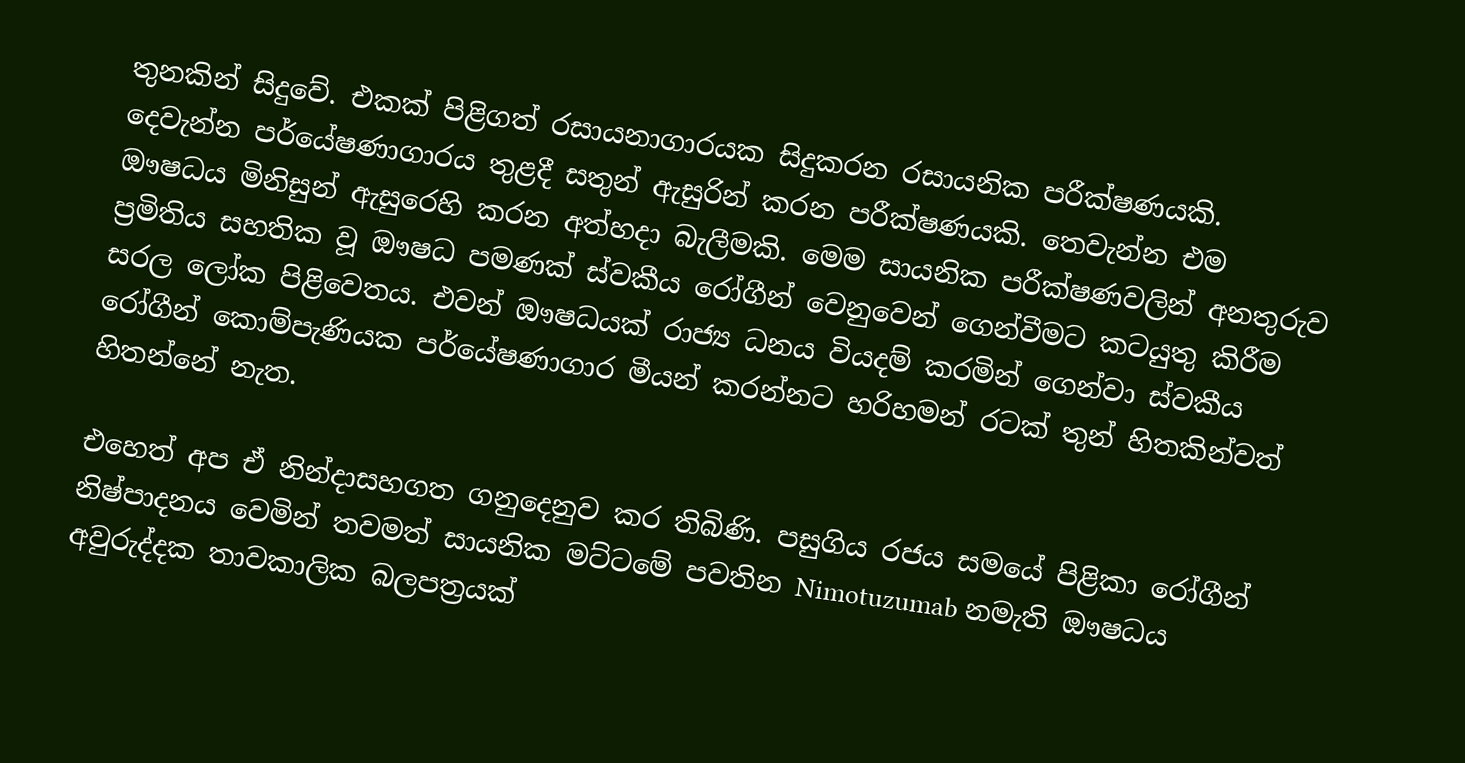තුනකින් සිදුවේ. එකක්‌ පිළිගත් රසායනාගාරයක සිදුකරන රසායනික පරීක්‌ෂණයකි. දෙවැන්න පර්යේෂණාගාරය තුළදී සතුන් ඇසුරින් කරන පරීක්‌ෂණයකි. තෙවැන්න එම ඖෂධය මිනිසුන් ඇසුරෙහි කරන අත්හදා බැලීමකි. මෙම සායනික පරීක්‌ෂණවලින් අනතුරුව ප්‍රමිතිය සහතික වූ ඖෂධ පමණක්‌ ස්‌වකීය රෝගීන් වෙනුවෙන් ගෙන්වීමට කටයුතු කිරීම සරල ලෝක පිළිවෙතය. එවන් ඖෂධයක්‌ රාජ්‍ය ධනය වියදම් කරමින් ගෙන්වා ස්‌වකීය රෝගීන් කොම්පැණියක පර්යේෂණාගාර මීයන් කරන්නට හරිහමන් රටක්‌ තුන් හිතකින්වත් හිතන්නේ නැත.

එහෙත් අප ඒ නින්දාසහගත ගනුදෙනුව කර තිබිණි. පසුගිය රජය සමයේ පිළිකා රෝගීන් නිෂ්පාදනය වෙමින් තවමත් සායනික මට්‌ටමේ පවතින Nimotuzumab නමැති ඖෂධය අවුරුද්දක තාවකාලික බලපත්‍රයක්‌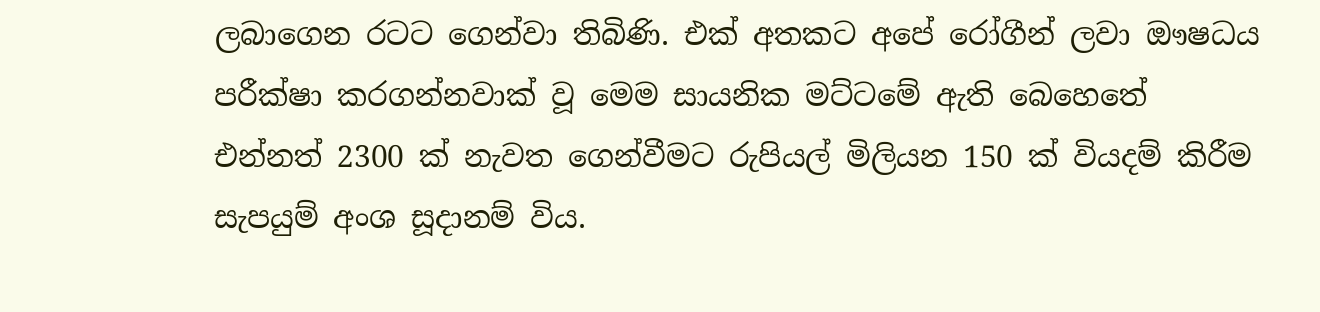ලබාගෙන රටට ගෙන්වා තිබිණි. එක්‌ අතකට අපේ රෝගීන් ලවා ඖෂධය පරීක්‌ෂා කරගන්නවාක්‌ වූ මෙම සායනික මට්‌ටමේ ඇති බෙහෙතේ එන්නත් 2300 ක්‌ නැවත ගෙන්වීමට රුපියල් මිලියන 150 ක්‌ වියදම් කිරීම සැපයුම් අංශ සූදානම් විය.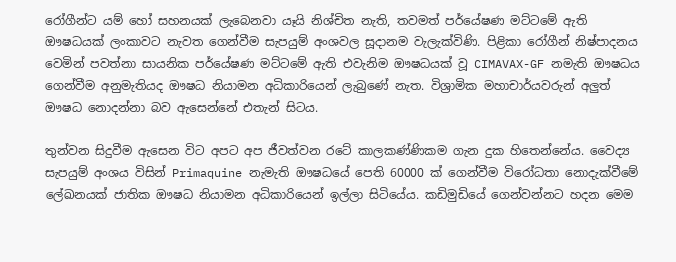රෝගීන්ට යම් හෝ සහනයක්‌ ලැබෙනවා යෑයි නිශ්චිත නැති, තවමත් පර්යේෂණ මට්‌ටමේ ඇති ඖෂධයක්‌ ලංකාවට නැවත ගෙන්වීම සැපයුම් අංශවල සූදානම වැලැක්‌විණි. පිළිකා රෝගීන් නිෂ්පාදනය වෙමින් පවත්නා සායනික පර්යේෂණ මට්‌ටමේ ඇති එවැනිම ඖෂධයක්‌ වූ CIMAVAX-GF නමැති ඖෂධය ගෙන්වීම අනුමැතියද ඖෂධ නියාමන අධිකාරියෙන් ලැබුණේ නැත. විශ්‍රාමික මහාචාර්යවරුන් අලුත් ඖෂධ නොදන්නා බව ඇසෙන්නේ එතැන් සිටය.

තුන්වන සිදුවීම ඇසෙන විට අපට අප ජීවත්වන රටේ කාලකණ්‌ණිකම ගැන දුක හිතෙන්නේය. වෛද්‍ය සැපයුම් අංශය විසින් Primaquine නැමැති ඖෂධයේ පෙති 60000 ක්‌ ගෙන්වීම විරෝධතා නොදැක්‌වීමේ ලේඛනයක්‌ ජාතික ඖෂධ නියාමන අධිකාරියෙන් ඉල්ලා සිටියේය. කඩිමුඩියේ ගෙන්වන්නට හදන මෙම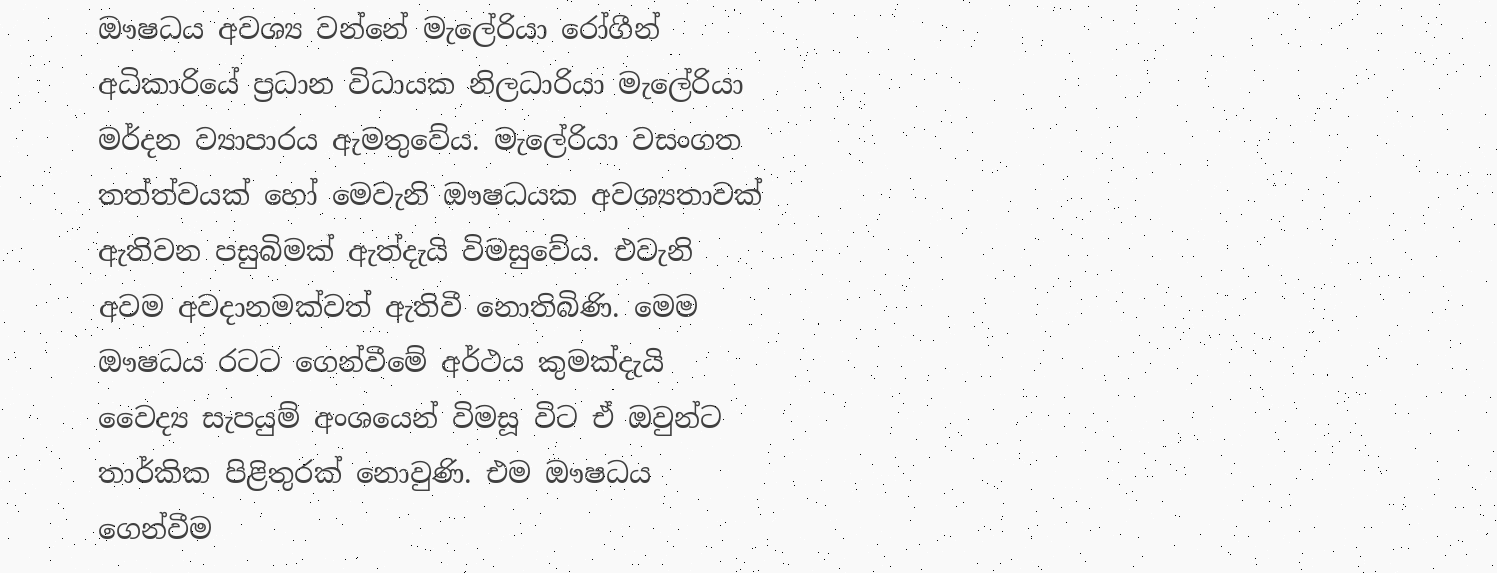ඖෂධය අවශ්‍ය වන්නේ මැලේරියා රෝගීන් අධිකාරියේ ප්‍රධාන විධායක නිලධාරියා මැලේරියා මර්දන ව්‍යාපාරය ඇමතුවේය. මැලේරියා වසංගත තත්ත්වයක්‌ හෝ මෙවැනි ඖෂධයක අවශ්‍යතාවක්‌ ඇතිවන පසුබිමක්‌ ඇත්දැයි විමසුවේය. එවැනි අවම අවදානමක්‌වත් ඇතිවී නොතිබිණි. මෙම ඖෂධය රටට ගෙන්වීමේ අර්ථය කුමක්‌දැයි වෛද්‍ය සැපයුම් අංශයෙන් විමසූ විට ඒ ඔවුන්ට තාර්කික පිළිතුරක්‌ නොවුණි. එම ඖෂධය ගෙන්වීම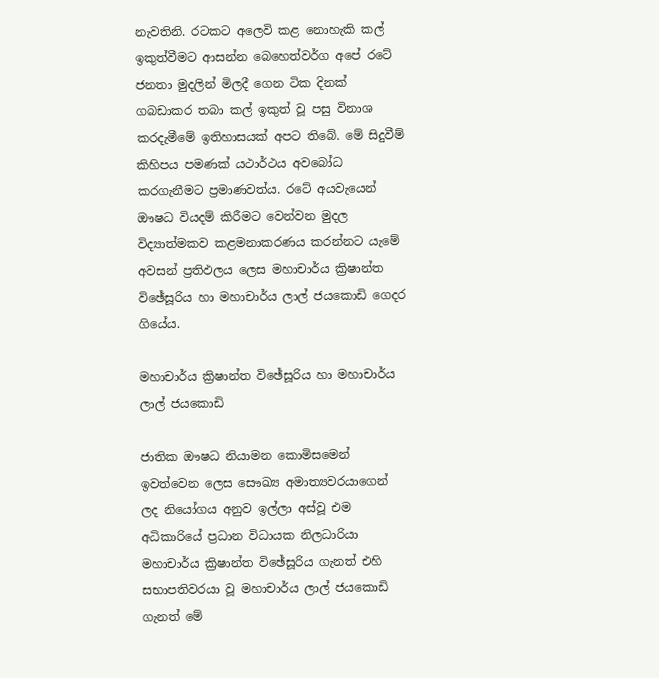නැවතිනි. රටකට අලෙවි කළ නොහැකි කල් ඉකුත්වීමට ආසන්න බෙහෙත්වර්ග අපේ රටේ ජනතා මුදලින් මිලදී ගෙන ටික දිනක්‌ ගබඩාකර තබා කල් ඉකුත් වූ පසු විනාශ කරදැමීමේ ඉතිහාසයක්‌ අපට තිබේ. මේ සිදුවීම් කිහිපය පමණක්‌ යථාර්ථය අවබෝධ කරගැනීමට ප්‍රමාණවත්ය. රටේ අයවැයෙන් ඖෂධ වියදම් කිරීමට වෙන්වන මුදල විද්‍යාත්මකව කළමනාකරණය කරන්නට යැමේ අවසන් ප්‍රතිඵලය ලෙස මහාචාර්ය ක්‍රිෂාන්ත විඡේසූරිය හා මහාචාර්ය ලාල් ජයකොඩි ගෙදර ගියේය.

මහාචාර්ය ක්‍රිෂාන්ත විඡේසූරිය හා මහාචාර්ය ලාල් ජයකොඩි

ජාතික ඖෂධ නියාමන කොමිසමෙන් ඉවත්වෙන ලෙස සෞඛ්‍ය අමාත්‍යවරයාගෙන් ලද නියෝගය අනුව ඉල්ලා අස්‌වූ එම අධිකාරියේ ප්‍රධාන විධායක නිලධාරියා මහාචාර්ය ක්‍රිෂාන්ත විඡේසූරිය ගැනත් එහි සභාපතිවරයා වූ මහාචාර්ය ලාල් ජයකොඩි ගැනත් මේ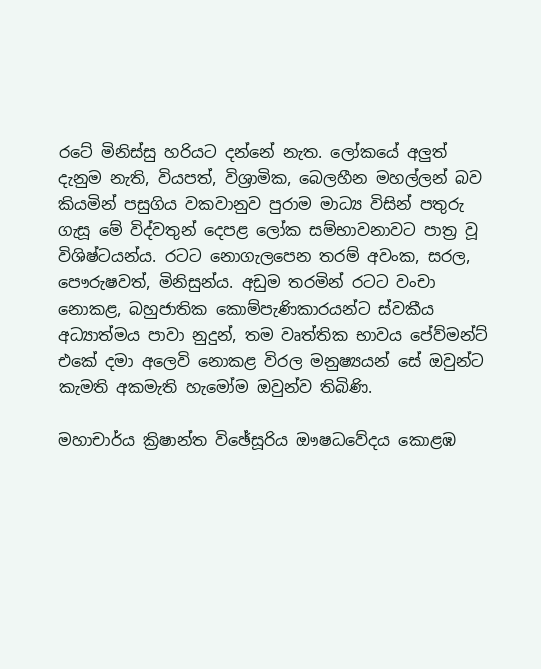රටේ මිනිස්‌සු හරියට දන්නේ නැත. ලෝකයේ අලුත් දැනුම නැති, වියපත්, විශ්‍රාමික, බෙලහීන මහල්ලන් බව කියමින් පසුගිය වකවානුව පුරාම මාධ්‍ය විසින් පතුරු ගැසූ මේ විද්වතුන් දෙපළ ලෝක සම්භාවනාවට පාත්‍ර වූ විශිෂ්ටයන්ය. රටට නොගැලපෙන තරම් අවංක, සරල, පෞරුෂවත්, මිනිසුන්ය. අඩුම තරමින් රටට වංචා නොකළ, බහුජාතික කොම්පැණිකාරයන්ට ස්‌වකීය අධ්‍යාත්මය පාවා නුදුන්, තම වෘත්තික භාවය පේව්මන්ට්‌ එකේ දමා අලෙවි නොකළ විරල මනුෂ්‍යයන් සේ ඔවුන්ට කැමති අකමැති හැමෝම ඔවුන්ව තිබිණි.

මහාචාර්ය ක්‍රිෂාන්ත විඡේසූරිය ඖෂධවේදය කොළඹ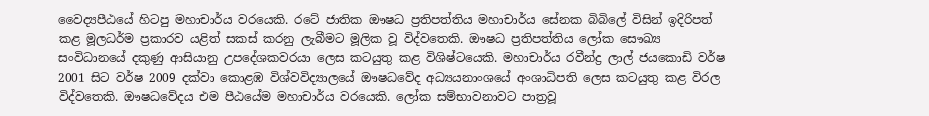වෛද්‍යපීඨයේ හිටපු මහාචාර්ය වරයෙකි. රටේ ජාතික ඖෂධ ප්‍රතිපත්තිය මහාචාර්ය සේනක බිබිලේ විසින් ඉදිරිපත් කළ මූලධර්ම ප්‍රකාරව යළිත් සකස්‌ කරනු ලැබීමට මූලික වූ විද්වතෙකි. ඖෂධ ප්‍රතිපත්තිය ලෝක සෞඛ්‍ය සංවිධානයේ දකුණු ආසියානු උපදේශකවරයා ලෙස කටයුතු කළ විශිෂ්ටයෙකි. මහාචාර්ය රවීන්ද්‍ර ලාල් ජයකොඩි වර්ෂ 2001 සිට වර්ෂ 2009 දක්‌වා කොළඹ විශ්වවිද්‍යාලයේ ඖෂධවේද අධ්‍යයනාංශයේ අංශාධිපති ලෙස කටයුතු කළ විරල විද්වතෙකි. ඖෂධවේදය එම පීඨයේම මහාචාර්ය වරයෙකි. ලෝක සම්භාවනාවට පාත්‍රවූ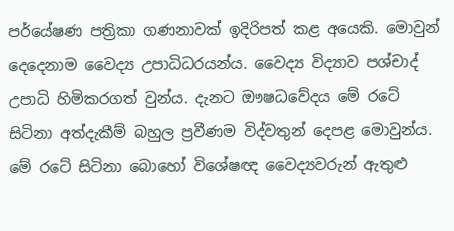පර්යේෂණ පත්‍රිකා ගණනාවක්‌ ඉදිරිපත් කළ අයෙකි. මොවුන් දෙදෙනාම වෛද්‍ය උපාධිධරයන්ය. වෛද්‍ය විද්‍යාව පශ්චාද් උපාධි හිමිකරගත් වුන්ය. දැනට ඖෂධවේදය මේ රටේ සිටිනා අත්දැකීම් බහුල ප්‍රවීණම විද්වතුන් දෙපළ මොවුන්ය. මේ රටේ සිටිනා බොහෝ විශේෂඥ වෛද්‍යවරුන් ඇතුළු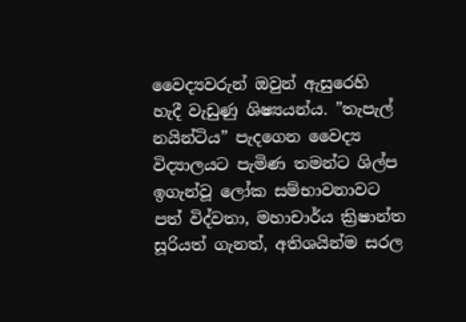වෛද්‍යවරුන් ඔවුන් ඇසුරෙහි හැදී වැඩුණු ශිෂ්‍යයන්ය. ”තැපැල් නයින්ටිය” පැදගෙන වෛද්‍ය විද්‍යාලයට පැමිණ තමන්ට ශිල්ප ඉගැන්වූ ලෝක සම්භාවනාවට පත් විද්වතා, මහාචාර්ය ක්‍රිෂාන්ත සූරියත් ගැනත්, අතිශයින්ම සරල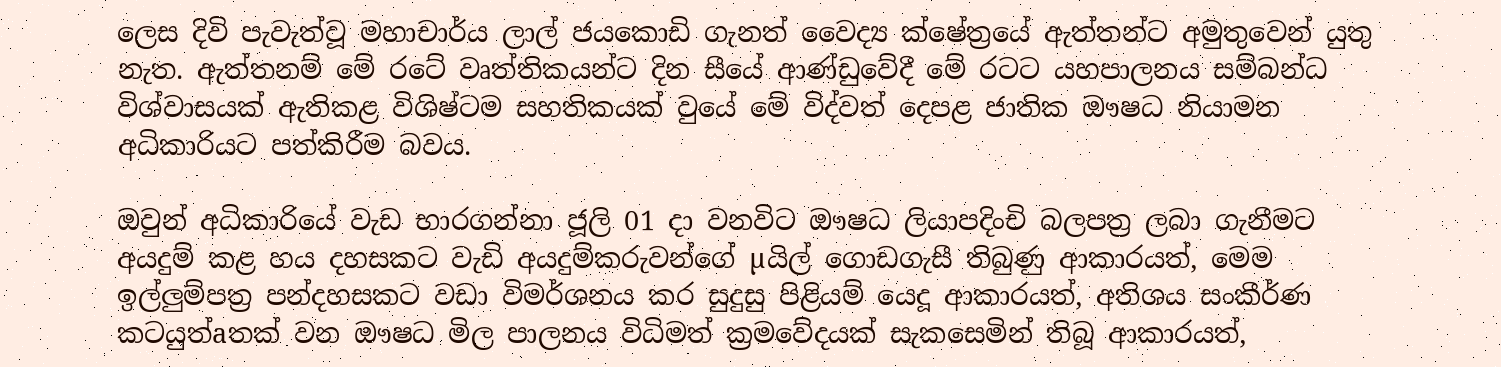ලෙස දිවි පැවැත්වූ මහාචාර්ය ලාල් ජයකොඩි ගැනත් වෛද්‍ය ක්‌ෂේත්‍රයේ ඇත්තන්ට අමුතුවෙන් යුතු නැත. ඇත්තනම් මේ රටේ වෘත්තිකයන්ට දින සීයේ ආණ්‌ඩුවේදී මේ රටට යහපාලනය සම්බන්ධ විශ්වාසයක්‌ ඇතිකළ විශිෂ්ටම සහතිකයක්‌ වුයේ මේ විද්වත් දෙපළ ජාතික ඖෂධ නියාමන අධිකාරියට පත්කිරීම බවය.

ඔවුන් අධිකාරියේ වැඩ භාරගන්නා ජූලි 01 දා වනවිට ඖෂධ ලියාපදිංචි බලපත්‍ර ලබා ගැනීමට අයදුම් කළ හය දහසකට වැඩි අයදුම්කරුවන්ගේ µයිල් ගොඩගැසී තිබුණු ආකාරයත්, මෙම ඉල්ලුම්පත්‍ර පන්දහසකට වඩා විමර්ශනය කර සුදුසු පිළියම් යෙදූ ආකාරයත්, අතිශය සංකීර්ණ කටයුත්aතක්‌ වන ඖෂධ මිල පාලනය විධිමත් ක්‍රමවේදයක්‌ සැකසෙමින් තිබූ ආකාරයත්,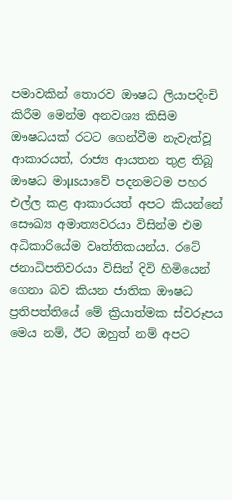පමාවකින් තොරව ඖෂධ ලියාපදිංචි කිරීම මෙන්ම අනවශ්‍ය කිසිම ඖෂධයක්‌ රටට ගෙන්වීම නැවැත්වූ ආකාරයත්, රාජ්‍ය ආයතන තුළ තිබූ ඖෂධ මාµsයාවේ පදනමටම පහර එල්ල කළ ආකාරයත් අපට කියන්නේ සෞඛ්‍ය අමාත්‍යවරයා විසින්ම එම අධිකාරියේම වෘත්තිකයන්ය. රටේ ජනාධිපතිවරයා විසින් දිවි හිමියෙන් ගෙනා බව කියන ජාතික ඖෂධ ප්‍රතිපත්තියේ මේ ක්‍රියාත්මක ස්‌වරූපය මෙය නම්, ඊට ඔහුත් නම් අපට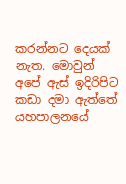කරන්නට දෙයක්‌ නැත. මොවුන් අපේ ඇස්‌ ඉදිරිපිට කඩා දමා ඇත්තේ යහපාලනයේ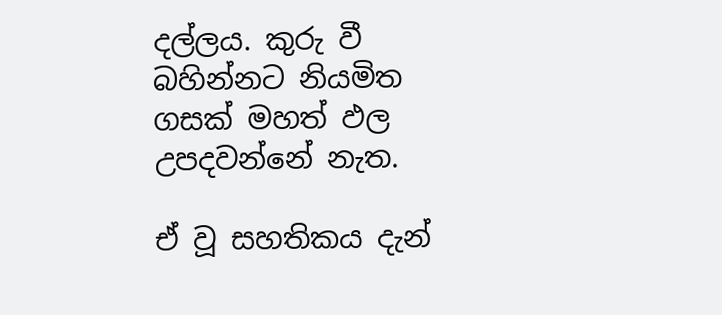දල්ලය. කුරු වී බහින්නට නියමිත ගසක්‌ මහත් ඵල උපදවන්නේ නැත.

ඒ වූ සහතිකය දැන්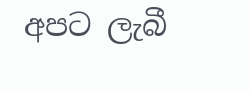අපට ලැබී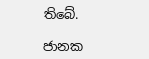තිබේ.

ජානක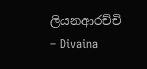ලියනආරච්චි
– Divaina